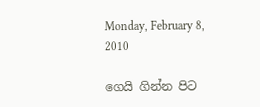Monday, February 8, 2010

ගෙයි ගින්න පිට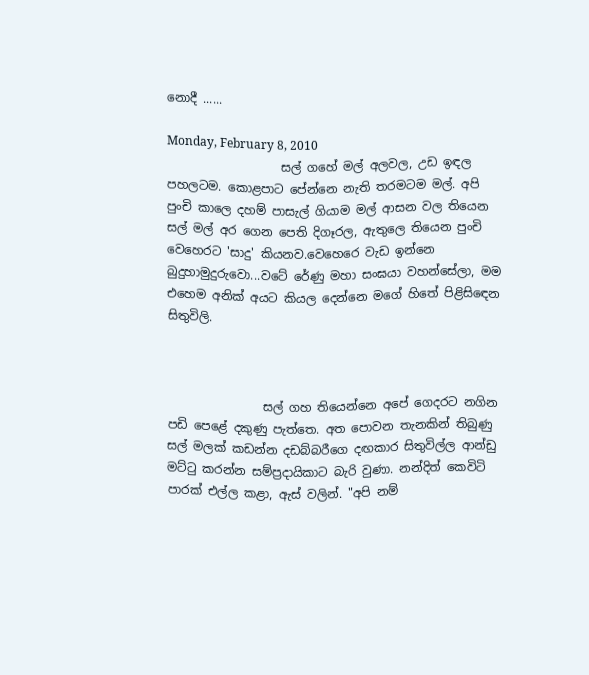නොදී ......

Monday, February 8, 2010
                   සල් ගහේ මල් අලවල, උඩ ඉඳල පහලටම. කොළපාට පේන්නෙ නැති තරමටම මල්. අපි පුංචි කාලෙ දහම් පාසැල් ගියාම මල් ආසන වල තියෙන සල් මල් අර ගෙන පෙති දිගෑරල, ඇතුලෙ තියෙන පුංචි වෙහෙරට 'සාදු' කියනව.වෙහෙරෙ වැඩ ඉන්නෙ බුදුහාමුදුරුවො...වටේ රේණු මහා සංඝයා වහන්සේලා, මම එහෙම අනික් අයට කියල දෙන්නෙ මගේ හිතේ පිළිසිඳෙන සිතුවිලි.



                සල් ගහ තියෙන්නෙ අපේ ගෙදරට නගින පඩි පෙළේ දකුණු පැත්තෙ. අත පොවන තැනකින් තිබුණු සල් මලක් කඩන්න දඩබ්බරීගෙ දඟකාර සිතුවිල්ල ආන්ඩු මට්ටු කරන්න සම්ප්‍රදායිකාට බැරි වුණා. නන්දිත් කෙවිටි පාරක් එල්ල කළා, ඇස් වලින්. "අපි නම්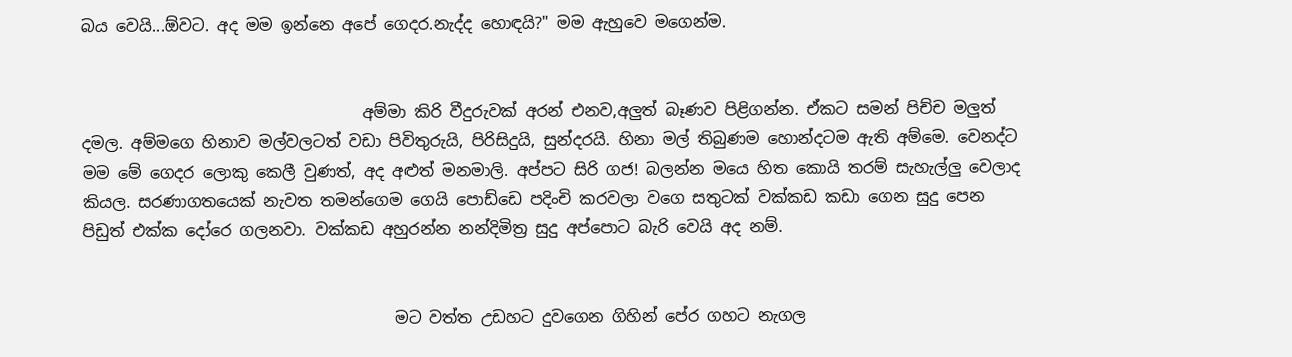බය වෙයි...ඕවට. අද මම ඉන්නෙ අපේ ගෙදර.නැද්ද හොඳයි?" මම ඇහුවෙ මගෙන්ම.


                                   අම්මා කිරි වීදුරුවක් අරන් එනව,අලුත් බෑණව පිළිගන්න. ඒකට සමන් පිච්ච මලුත් දමල. අම්මගෙ හිනාව මල්වලටත් වඩා පිවිතුරුයි, පිරිසිදුයි, සුන්දරයි. හිනා මල් තිබුණම හොන්දටම ඇති අම්මෙ. වෙනද්ට මම මේ ගෙදර ලොකු කෙලී වුණත්, අද අළුත් මනමාලි. අප්පට සිරි ගජ! බලන්න මයෙ හිත කොයි තරම් සැහැල්ලු වෙලාද කියල. සරණාගතයෙක් නැවත තමන්ගෙම ගෙයි පොඩ්ඩෙ පදිංචි කරවලා වගෙ සතුටක් වක්කඩ කඩා ගෙන සුදු පෙන පිඩුත් එක්ක දෝරෙ ගලනවා. වක්කඩ අහුරන්න නන්දිමිත්‍ර සුදු අප්පොට බැරි වෙයි අද නම්.


                                       මට වත්ත උඩහට දුවගෙන ගිහින් පේර ගහට නැගල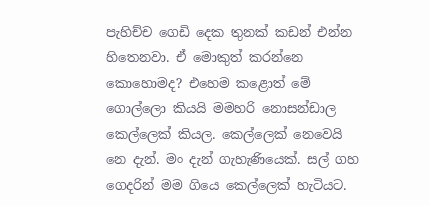පැහිච්ච ගෙඩි දෙක තුනක් කඩන් එන්න හිතෙනවා. ඒ මොකුත් කරන්නෙ කොහොමද? එහෙම කළොත් මේ ගොල්ලො කියයි මමහරි නොසන්ඩාල කෙල්ලෙක් කියල. කෙල්ලෙක් නෙවෙයි නෙ දැන්. මං දැන් ගැහැණියෙක්. සල් ගහ ගෙදරින් මම ගියෙ කෙල්ලෙක් හැටියට.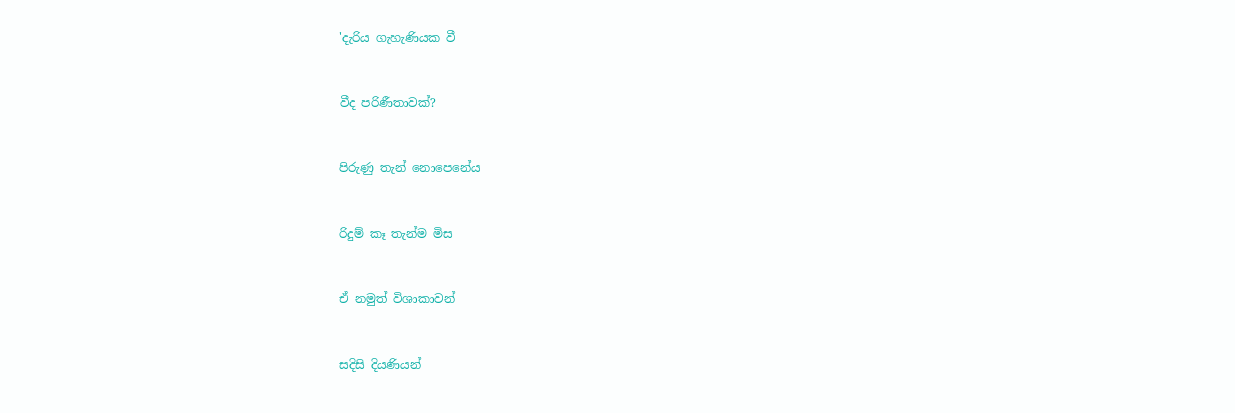'දැරිය ගැහැණියක වී


වීද පරිණීතාවක්?


පිරුණු තැන් නොපෙනේය


රිදුම් කෑ තැන්ම මිස


ඒ නමුත් විශාකාවන්


සදිසි දියණියන්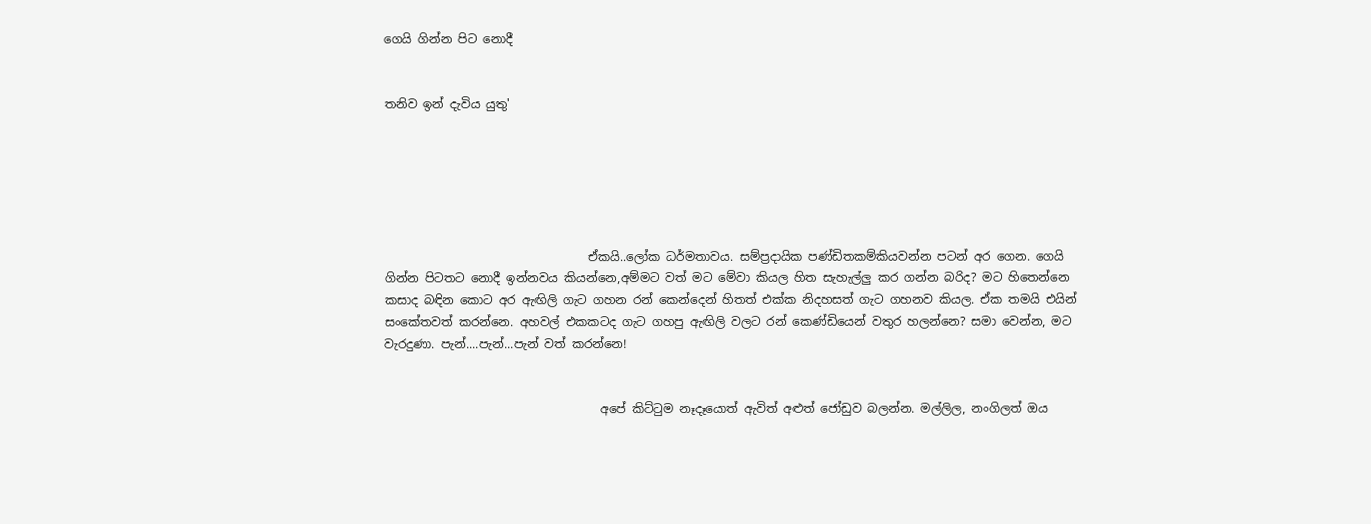ගෙයි ගින්න පිට නොදී


තනිව ඉන් දැවිය යුතු'






                                  ඒකයි..ලෝක ධර්මතාවය. සම්ප්‍රදායික පණ්ඩිතකම්කියවන්න පටන් අර ගෙන. ගෙයි ගින්න පිටතට නොදී ඉන්නවය කියන්නෙ,අම්මට වත් මට මේවා කියල හිත සැහැල්ලු කර ගන්න බරිද? මට හිතෙන්නෙ කසාද බඳින කොට අර ඇඟිලි ගැට ගහන රන් කෙන්දෙන් හිතත් එක්ක නිදහසත් ගැට ගහනව කියල. ඒක තමයි එයින් සංකේතවත් කරන්නෙ. අහවල් එකකටද ගැට ගහපු ඇඟිලි වලට රන් කෙණ්ඩියෙන් වතුර හලන්නෙ? සමා වෙන්න, මට වැරදුණා. පැන්....පැන්...පැන් වත් කරන්නෙ!


                                    අපේ කිට්ටුම නෑදෑයොත් ඇවිත් අළුත් ජෝඩුව බලන්න. මල්ලිල, නංගිලත් ඔය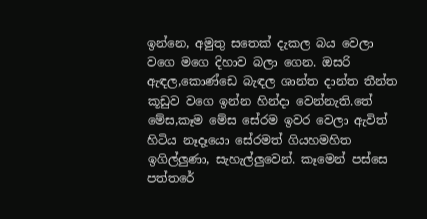ඉන්නෙ, අමුතු සතෙක් දැකල බය වෙලා වගෙ මගෙ දිහාව බලා ගෙන. ඔසරි ඇඳල,කොණ්ඩෙ බැඳල ශාන්ත දාන්ත තීන්ත කූඩුව වගෙ ඉන්න හින්දා වෙන්නැති.තේ මේස,කෑම මේස සේරම ඉවර වෙලා ඇවිත් හිටිය නෑදෑයො සේරමත් ගියහමහිත ඉගිල්ලුණා, සැහැල්ලුවෙන්. කෑමෙන් පස්සෙ පත්තරේ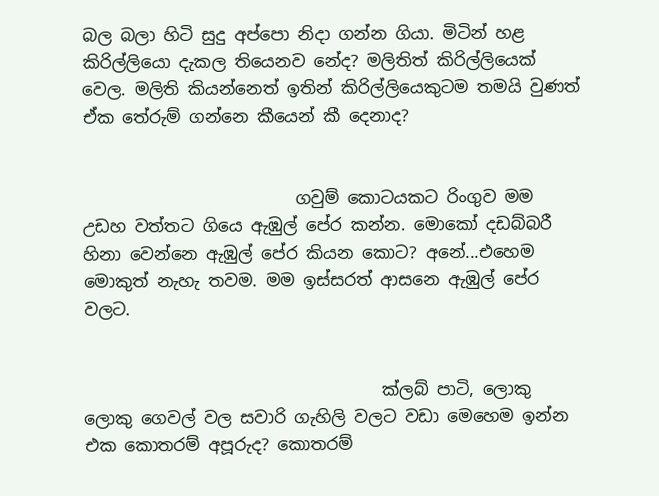බල බලා හිටි සුදු අප්පො නිදා ගන්න ගියා. මිටින් හළ කිරිල්ලියො දැකල තියෙනව නේද? මලිතිත් කිරිල්ලියෙක් වෙල. මලිති කියන්නෙත් ඉතින් කිරිල්ලියෙකුටම තමයි වුණත් ඒක තේරුම් ගන්නෙ කීයෙන් කී දෙනාද?


                         ගවුම් කොටයකට රිංගුව මම උඩහ වත්තට ගියෙ ඇඹුල් පේර කන්න. මොකෝ දඩබ්බරී හිනා වෙන්නෙ ඇඹුල් පේර කියන කොට? අනේ...එහෙම මොකුත් නැහැ තවම. මම ඉස්සරත් ආසනෙ ඇඹුල් පේර වලට.


                                   ක්ලබ් පාටි, ලොකු ලොකු ගෙවල් වල සවාරි ගැහිලි වලට වඩා මෙහෙම ඉන්න එක කොතරම් අපූරුද? කොතරම්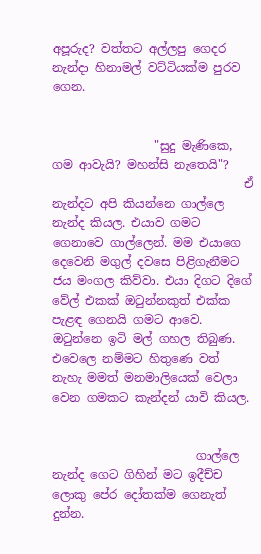අපූරුද? වත්තට අල්ලපු ගෙදර නැන්දා හිනාමල් වට්ටියක්ම පුරව ගෙන.


                 "සුදු මැණිකෙ, ගම ආවැයි? මහන්සි නැතෙයි"?
                                ඒ නැන්දට අපි කියන්නෙ ගාල්ලෙ නැන්ද කියල. එයාව ගමට ගෙනාවෙ ගාල්ලෙන්. මම එයාගෙ දෙවෙනි මගුල් දවසෙ පිළිගැනීමට ජය මංගල කිව්වා. එයා දිගට දිගේ වේල් එකක් ඔටුන්නකුත් එක්ක පැළඳ ගෙනයි ගමට ආවෙ. ඔටුන්නෙ ඉටි මල් ගහල තිබුණ. එවෙලෙ නම්මට හිතුණෙ වත් නැහැ මමත් මනමාලියෙක් වෙලා වෙන ගමකට කැන්දන් යාවි කියල.


                        ගාල්ලෙ නැන්ද ගෙට ගිහින් මට ඉදීච්ච ලොකු පේර දෝතක්ම ගෙනැත් දුන්න.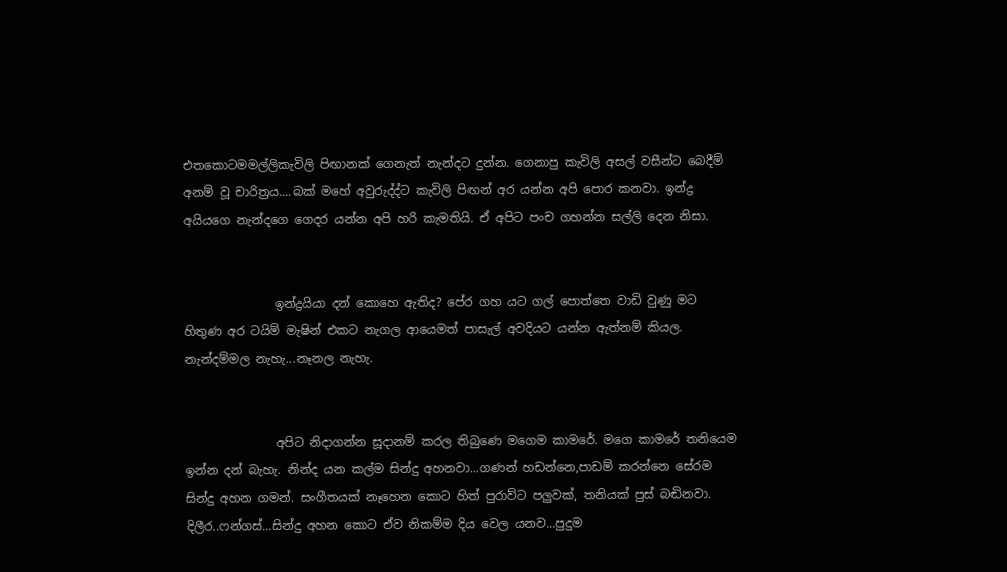එතකොටමමල්ලිකැවිලි පිඟානක් ගෙනැත් නැන්දට දුන්න. ගෙනාපු කැවිලි අසල් වසීන්ට බෙදීම් අනම් වූ චාරිත්‍රය....බක් මහේ අවුරුද්ද්ට කැවිලි පිඟන් අර යන්න අපි පොර කනවා. ඉන්ද්‍ර අයියගෙ නැන්දගෙ ගෙදර යන්න අපි හරි කැමතියි. ඒ අපිට පංච ගහන්න සල්ලි දෙන නිසා.


               ඉන්ද්‍රයියා දන් කොහෙ ඇතිද? පේර ගහ යට ගල් පොත්තෙ වාඩි වුණු මට හිතුණ අර ටයිම් මැෂින් එකට නැගල ආයෙමත් පාසැල් අවදියට යන්න ඇත්නම් කියල. නැන්දම්මල නැහැ...නෑනල නැහැ.


               අපිට නිදාගන්න සූදානම් කරල තිබුණෙ මගෙම කාමරේ. මගෙ කාමරේ තනියෙම ඉන්න දන් බැහැ. නින්ද යන කල්ම සින්දු අහනවා...ගණන් හඩන්නෙ,පාඩම් කරන්නෙ සේරම සින්දු අහන ගමන්. සංගීතයක් නෑහෙන කොට හිත් පුරාව්ට පලුවක්, තනියක් පුස් බඬිනවා. දිලීර..ෆන්ගස්...සින්දු අහන කොට ඒව නිකම්ම දිය වෙල යනව...පුදුම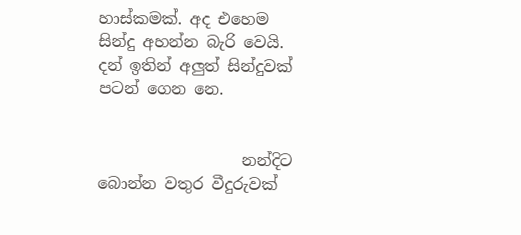හාස්කමක්. අද එහෙම සින්දු අහන්න බැරි වෙයි. දන් ඉතින් අලුත් සින්දුවක් පටන් ගෙන නෙ.


                  නන්දිට බොන්න වතුර වීදුරුවක්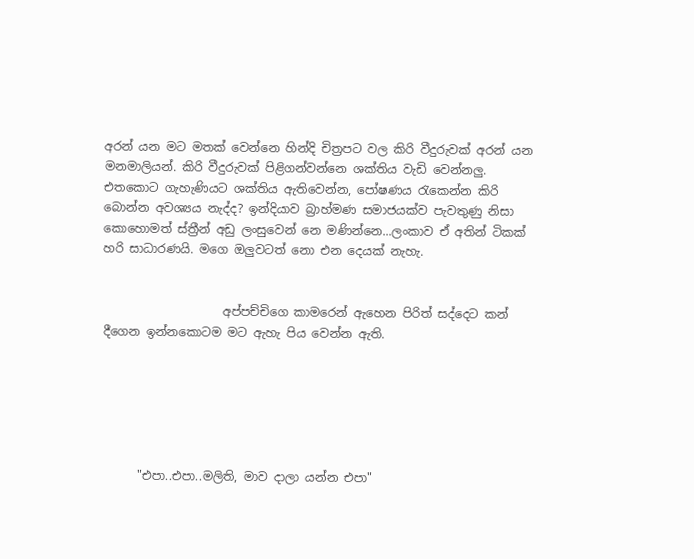අරන් යන මට මතක් වෙන්නෙ හින්දි චිත්‍රපට වල කිරි වීදුරුවක් අරන් යන මනමාලියන්. කිරි වීදුරුවක් පිළිගන්වන්නෙ ශක්තිය වැඩි වෙන්නලු. එතකොට ගැහැණියට ශක්තිය ඇතිවෙන්න, පෝෂණය රැකෙන්න කිරි බොන්න අවශ්‍යය නැද්ද? ඉන්දියාව බ්‍රාහ්මණ සමාජයක්ව පැවතුණු නිසා කොහොමත් ස්ත්‍රීන් අඩු ලංසුවෙන් නෙ මණින්නෙ...ලංකාව ඒ අතින් ටිකක් හරි සාධාරණයි. මගෙ ඔලුවටත් නො එන දෙයක් නැහැ.


                    අප්පච්චිගෙ කාමරෙන් ඇහෙන පිරිත් සද්දෙට කන් දීගෙන ඉන්නකොටම මට ඇහැ පිය වෙන්න ඇති.






      "එපා..එපා..මලිති, මාව දාලා යන්න එපා"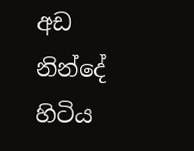අඩ නින්දේ හිටිය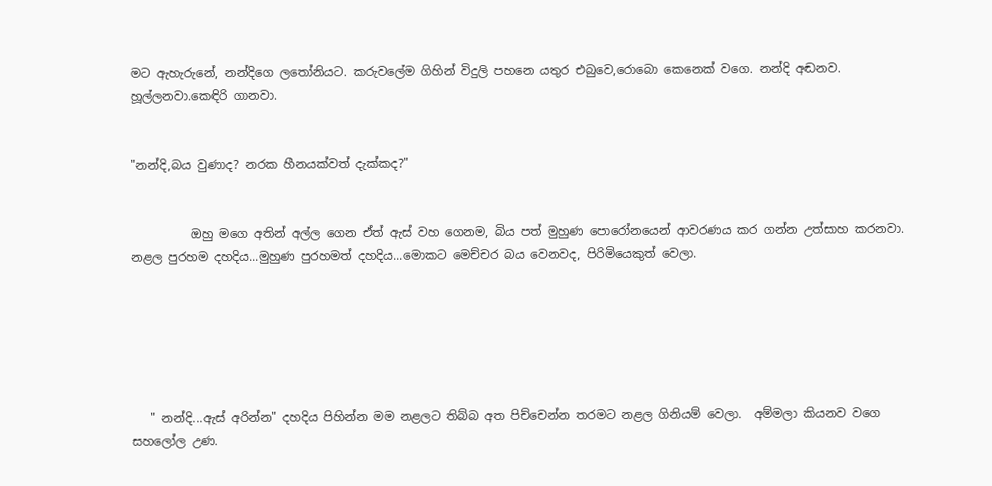මට ඇහැරුනේ, නන්දිගෙ ලතෝනියට. කරුවලේම ගිහින් විදුලි පහනෙ යතුර එබුවෙ,රොබො කෙනෙක් වගෙ. නන්දි අඬනව. හූල්ලනවා.කෙඳිරි ගානවා.


"නන්දි,බය වුණාද? නරක හීනයක්වත් දැක්කද?"


          ඔහු මගෙ අතින් අල්ල ගෙන ඒත් ඇස් වහ ගෙනම, බිය පත් මුහුණ පොරෝනයෙන් ආවරණය කර ගන්න උත්සාහ කරනවා. නළල පුරහම දහදිය...මුහුණ පුරහමත් දහදිය...මොකට මෙච්චර බය වෙනවද, පිරිමියෙකුත් වෙලා.






   " නන්දි...ඇස් අරින්න" දහදිය පිහින්න මම නළලට තිබ්බ අත පිච්චෙන්න තරමට නළල ගිනියම් වෙලා.  අම්මලා කියනව වගෙ සහලෝල උණ.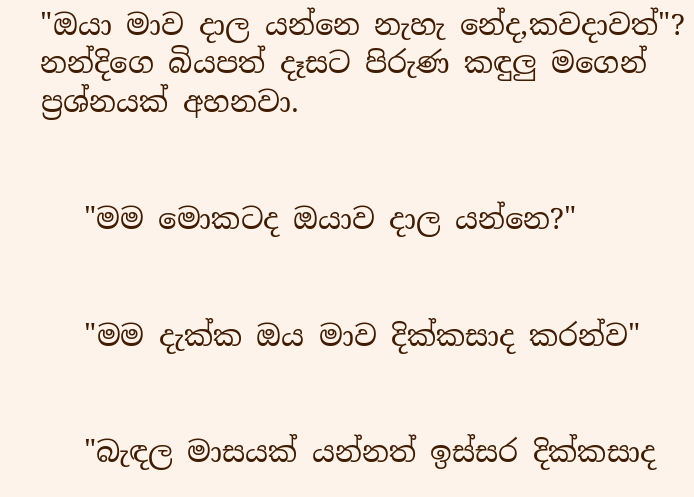"ඔයා මාව දාල යන්නෙ නැහැ නේද,කවදාවත්"? නන්දිගෙ බියපත් දෑසට පිරුණ කඳුලු මගෙන් ප්‍රශ්නයක් අහනවා.


   "මම මොකටද ඔයාව දාල යන්නෙ?"


   "මම දැක්ක ඔය මාව දික්කසාද කරන්ව"


   "බැඳල මාසයක් යන්නත් ඉස්සර දික්කසාද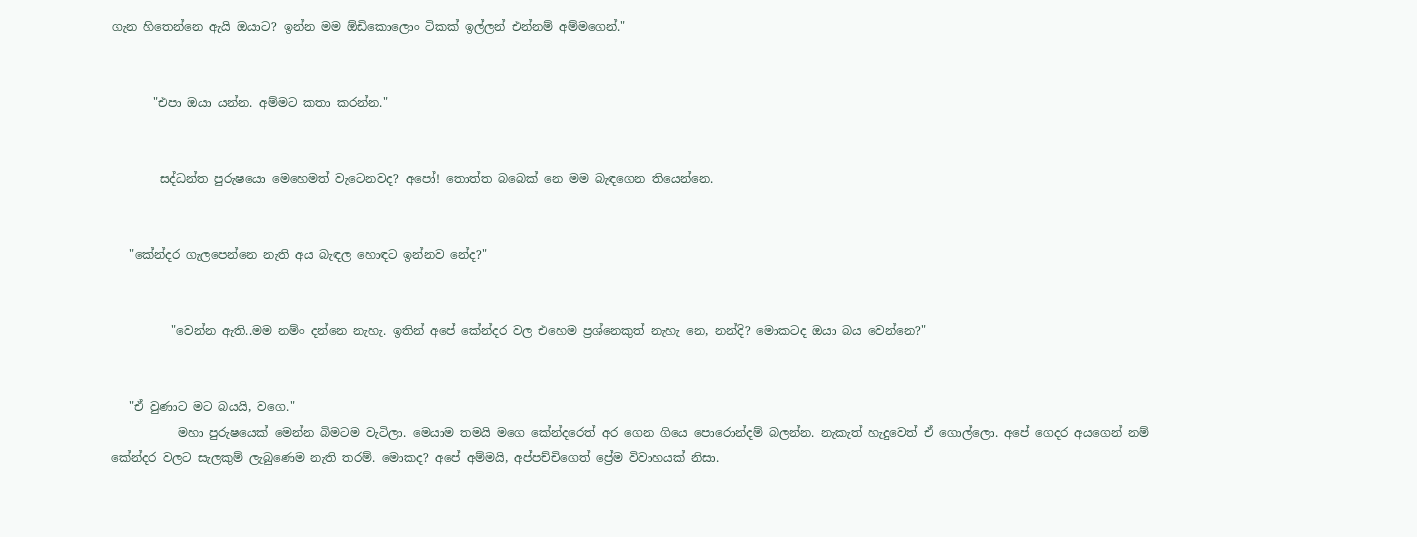ගැන හිතෙන්නෙ ඇයි ඔයාට? ඉන්න මම ඕඩිකොලොං ටිකක් ඉල්ලන් එන්නම් අම්මගෙන්."


       "එපා ඔයා යන්න. අම්මට කතා කරන්න."


        සද්ධන්ත පුරුෂයො මෙහෙමත් වැටෙනවද? අපෝ! තොත්ත බබෙක් නෙ මම බැඳගෙන තියෙන්නෙ.


   "කේන්දර ගැලපෙන්නෙ නැති අය බැඳල හොඳට ඉන්නව නේද?"


          "වෙන්න ඇති..මම නම්ං දන්නෙ නැහැ. ඉතින් අපේ කේන්දර වල එහෙම ප්‍රශ්නෙකුත් නැහැ නෙ, නන්දි? මොකටද ඔයා බය වෙන්නෙ?"


   "ඒ වුණාට මට බයයි, වගෙ."
           මහා පුරුෂයෙක් මෙන්න බිමටම වැටිලා. මෙයාම තමයි මගෙ කේන්දරෙත් අර ගෙන ගියෙ පොරොන්දම් බලන්න. නැකැත් හැදුවෙත් ඒ ගොල්ලො. අපේ ගෙදර අයගෙන් නම් කේන්දර වලට සැලකුම් ලැබුණෙම නැති තරම්. මොකද? අපේ අම්මයි, අප්පච්චිගෙත් ප්‍රේම විවාහයක් නිසා.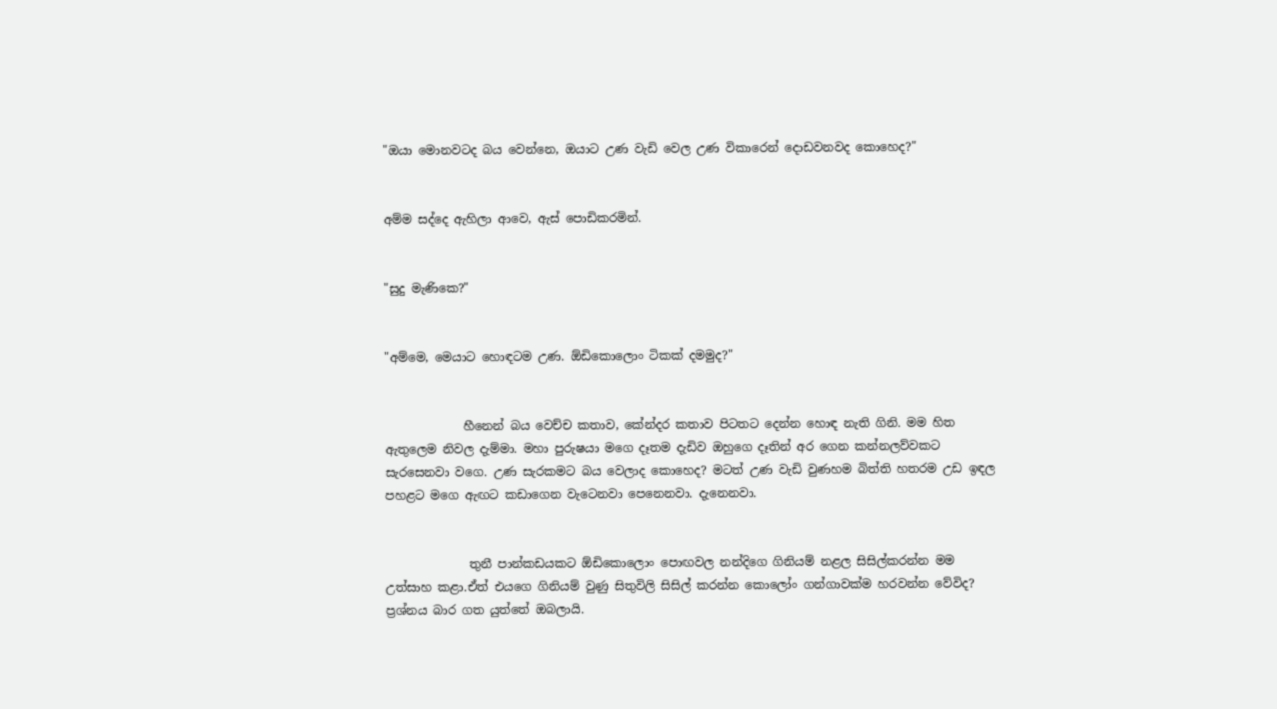"ඔයා මොනවටද බය වෙන්නෙ, ඔයාට උණ වැඩි වෙල උණ විකාරෙන් දොඩවනවද කොහෙද?"


අම්ම සද්දෙ ඇහිලා ආවෙ, ඇස් පොඩිකරමින්.


"සුදු මැණිකෙ?"


"අම්මෙ, මෙයාට හොඳටම උණ. ඕඩිකොලොං ටිකක් දමමුද?"


             හීනෙන් බය වෙච්ච කතාව, කේන්දර කතාව පිටතට දෙන්න හොඳ නැති ගිනි. මම හිත ඇතුලෙම නිවල දැම්මා. මහා පුරුෂයා මගෙ දෑතම දැඩිව ඔහුගෙ දෑතින් අර ගෙන කන්නලව්වකට සැරසෙනවා වගෙ. උණ සැරකමට බය වෙලාද කොහෙද? මටත් උණ වැඩි වුණහම බිත්ති හතරම උඩ ඉඳල පහළට මගෙ ඇඟට කඩාගෙන වැටෙනවා පෙනෙනවා. දැනෙනවා.


              තුනී පාන්කඩයකට ඕඩිකොලොං පොඟවල නන්දිගෙ ගිනියම් නළල සිසිල්කරන්න මම උත්සාහ කළා.ඒත් එයගෙ ගිනියම් වුණු සිතුවිලි සිසිල් කරන්න කොලෝං ගන්ගාවක්ම හරවන්න වේවිද? ප්‍රශ්නය බාර ගත යුත්තේ ඔබලායි.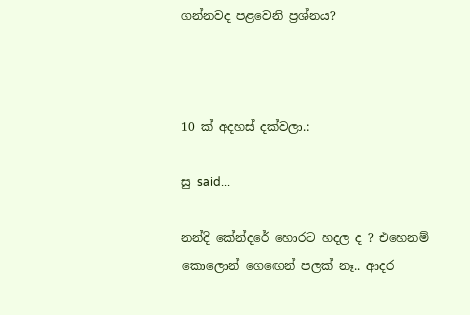ගන්නවද පළවෙනි ප්‍රශ්නය?



10 ක් අදහස් දක්වලා.:

සු said...

නන්දි කේන්දරේ හොරට හදල ද ? එහෙනම් කොලොන් ග‍ෙඟෙන් පලක් නෑ.. ආදර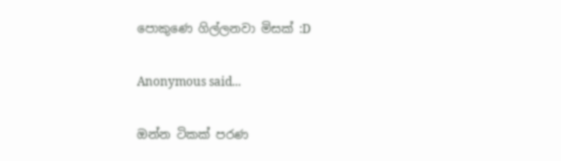පොකුණෙ ගිල්ලනවා මිසක් :D

Anonymous said...

ඔන්න ටිකක් පරණ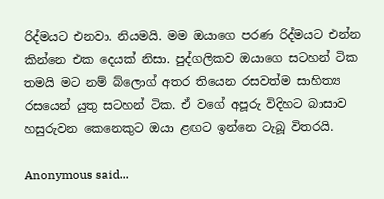රිද්මයට එනවා. නියමයි. මම ඔයාගෙ පරණ රිද්මයට එන්න කින්නෙ එක දෙයක් නිසා. පුද්ගලිකව ඔයාගෙ සටහන් ටික තමයි මට නම් බ්ලොග් අතර තියෙන රසවත්ම සාහිත්‍ය රසයෙන් යුතු සටහන් ටික. ඒ වගේ අපූරු විදිහට බාසාව හසුරුවන කෙනෙකුට ඔයා ළඟට ඉන්නෙ ටැබූ විතරයි.

Anonymous said...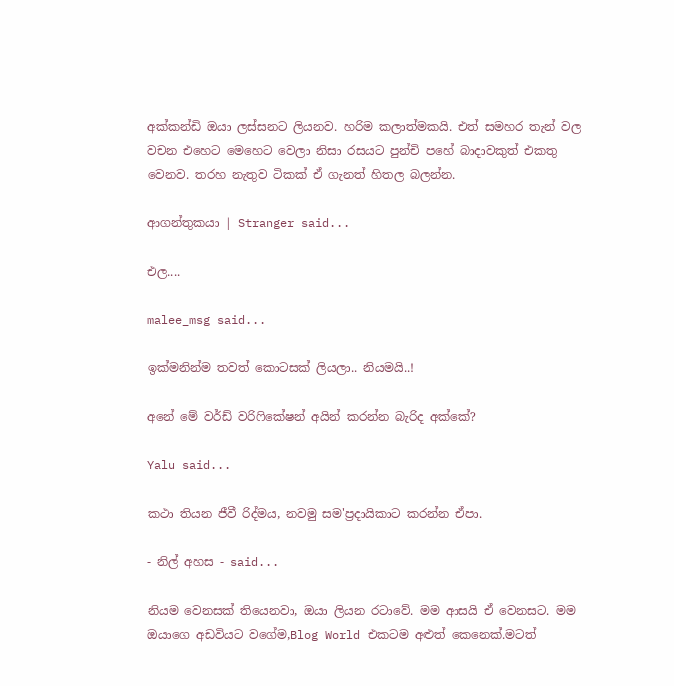අක්කන්ඩි ඔයා ලස්සනට ලියනව. හරිම කලාත්මකයි. එත් සමහර තැන් වල වචන එහෙට මෙහෙට වෙලා නිසා රසයට පුන්චි පහේ බාදාවකුත් එකතු වෙනව. තරහ නැතුව ටිකක් ඒ ගැනත් හිතල බලන්න.

ආගන්තුකයා | Stranger said...

එල....

malee_msg said...

ඉක්මනින්ම තවත් කොටසක් ලියලා.. නියමයි..!

අනේ මේ වර්ඩ් වරිෆිකේෂන් අයින් කරන්න බැරිද අක්කේ?

Yalu said...

කථා තියන ජීවී රිද්මය, නවමු සම'ප්‍රදායිකාට කරන්න ඒපා.

- නිල් අහස - said...

නියම වෙනසක් තියෙනවා, ඔයා ලියන රටාවේ. මම ආසයි ඒ වෙනසට. මම ඔයාගෙ අඩවියට වගේම,Blog World එකටම අළුත් කෙනෙක්.මටත්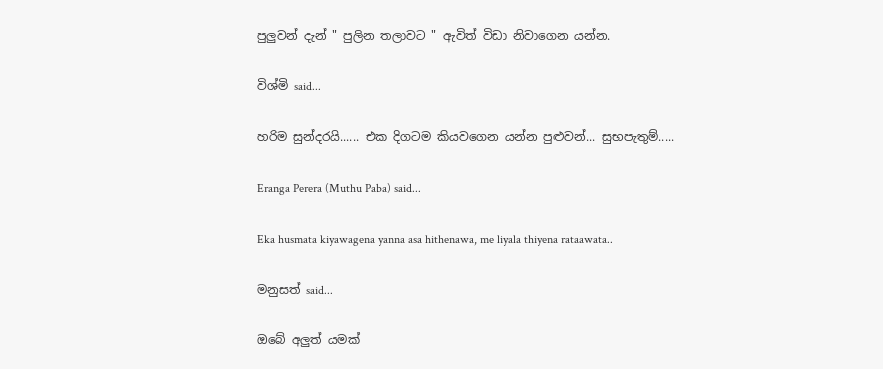පුලුවන් දැන් " පුලින තලාවට " ඇවිත් විඩා නිවාගෙන යන්න.

විශ්මි said...

හරිම සුන්දරයි...... එක දිගටම කියවගෙන යන්න පුළුවන්... සුභපැතුම්.....

Eranga Perera (Muthu Paba) said...

Eka husmata kiyawagena yanna asa hithenawa, me liyala thiyena rataawata..

මනුසත් said...

ඔබේ අලුත් යමක්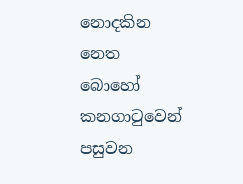නොදකින නෙත බොහෝ කනගාටුවෙන් පසුවන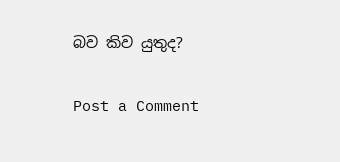බව කිව යුතුද?

Post a Comment